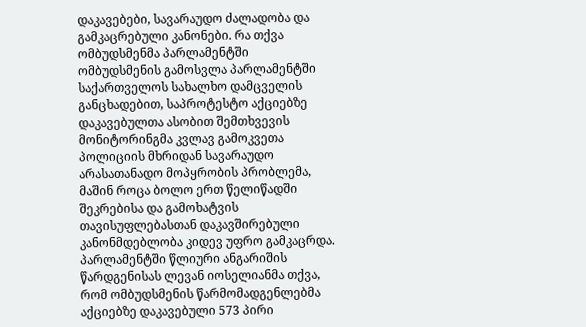დაკავებები, სავარაუდო ძალადობა და გამკაცრებული კანონები. რა თქვა ომბუდსმენმა პარლამენტში
ომბუდსმენის გამოსვლა პარლამენტში
საქართველოს სახალხო დამცველის განცხადებით, საპროტესტო აქციებზე დაკავებულთა ასობით შემთხვევის მონიტორინგმა კვლავ გამოკვეთა პოლიციის მხრიდან სავარაუდო არასათანადო მოპყრობის პრობლემა, მაშინ როცა ბოლო ერთ წელიწადში შეკრებისა და გამოხატვის თავისუფლებასთან დაკავშირებული კანონმდებლობა კიდევ უფრო გამკაცრდა.
პარლამენტში წლიური ანგარიშის წარდგენისას ლევან იოსელიანმა თქვა, რომ ომბუდსმენის წარმომადგენლებმა აქციებზე დაკავებული 573 პირი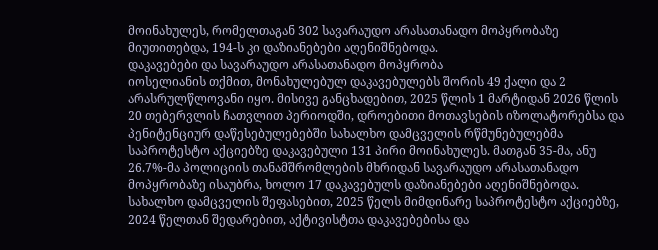მოინახულეს, რომელთაგან 302 სავარაუდო არასათანადო მოპყრობაზე მიუთითებდა, 194-ს კი დაზიანებები აღენიშნებოდა.
დაკავებები და სავარაუდო არასათანადო მოპყრობა
იოსელიანის თქმით, მონახულებულ დაკავებულებს შორის 49 ქალი და 2 არასრულწლოვანი იყო. მისივე განცხადებით, 2025 წლის 1 მარტიდან 2026 წლის 20 თებერვლის ჩათვლით პერიოდში, დროებითი მოთავსების იზოლატორებსა და პენიტენციურ დაწესებულებებში სახალხო დამცველის რწმუნებულებმა საპროტესტო აქციებზე დაკავებული 131 პირი მოინახულეს. მათგან 35-მა, ანუ 26.7%-მა პოლიციის თანამშრომლების მხრიდან სავარაუდო არასათანადო მოპყრობაზე ისაუბრა, ხოლო 17 დაკავებულს დაზიანებები აღენიშნებოდა.
სახალხო დამცველის შეფასებით, 2025 წელს მიმდინარე საპროტესტო აქციებზე, 2024 წელთან შედარებით, აქტივისტთა დაკავებებისა და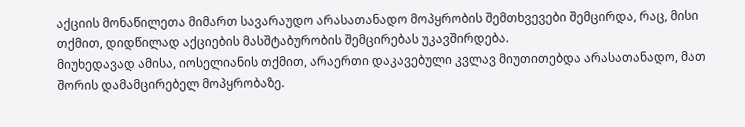აქციის მონაწილეთა მიმართ სავარაუდო არასათანადო მოპყრობის შემთხვევები შემცირდა, რაც, მისი თქმით, დიდწილად აქციების მასშტაბურობის შემცირებას უკავშირდება.
მიუხედავად ამისა, იოსელიანის თქმით, არაერთი დაკავებული კვლავ მიუთითებდა არასათანადო, მათ შორის დამამცირებელ მოპყრობაზე.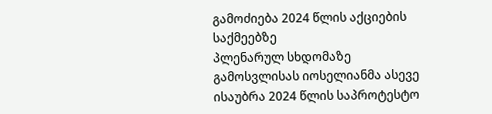გამოძიება 2024 წლის აქციების საქმეებზე
პლენარულ სხდომაზე გამოსვლისას იოსელიანმა ასევე ისაუბრა 2024 წლის საპროტესტო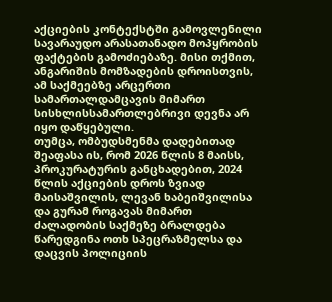აქციების კონტექსტში გამოვლენილი სავარაუდო არასათანადო მოპყრობის ფაქტების გამოძიებაზე. მისი თქმით, ანგარიშის მომზადების დროისთვის, ამ საქმეებზე არცერთი სამართალდამცავის მიმართ სისხლისსამართლებრივი დევნა არ იყო დაწყებული.
თუმცა, ომბუდსმენმა დადებითად შეაფასა ის, რომ 2026 წლის 8 მაისს, პროკურატურის განცხადებით, 2024 წლის აქციების დროს ზვიად მაისაშვილის, ლევან ხაბეიშვილისა და გურამ როგავას მიმართ ძალადობის საქმეზე ბრალდება წარედგინა ოთხ სპეცრაზმელსა და დაცვის პოლიციის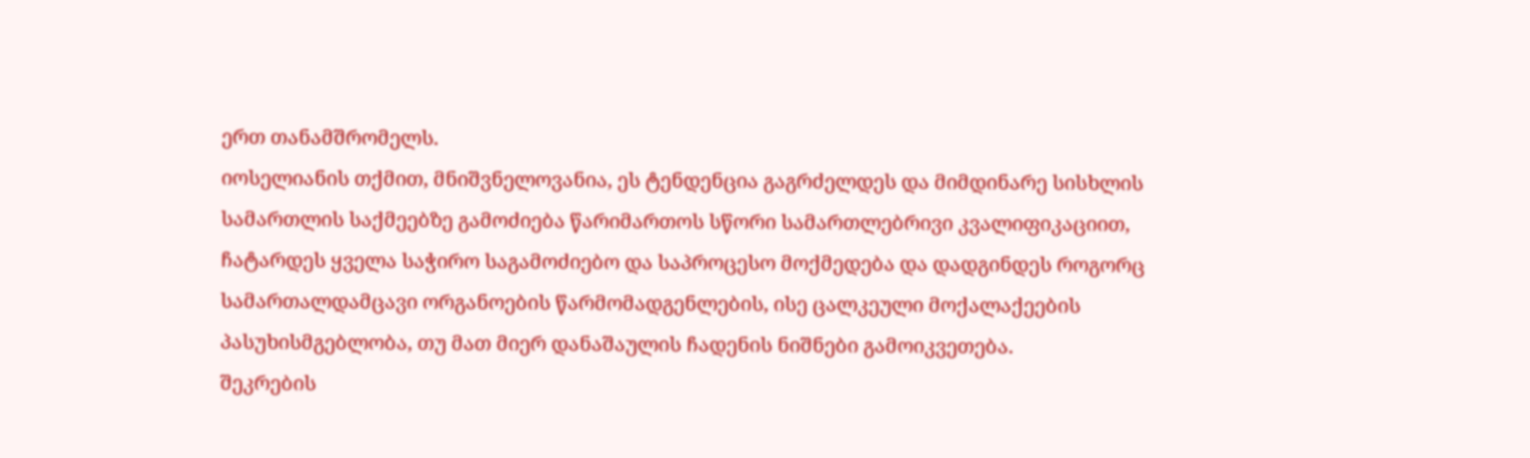ერთ თანამშრომელს.
იოსელიანის თქმით, მნიშვნელოვანია, ეს ტენდენცია გაგრძელდეს და მიმდინარე სისხლის სამართლის საქმეებზე გამოძიება წარიმართოს სწორი სამართლებრივი კვალიფიკაციით, ჩატარდეს ყველა საჭირო საგამოძიებო და საპროცესო მოქმედება და დადგინდეს როგორც სამართალდამცავი ორგანოების წარმომადგენლების, ისე ცალკეული მოქალაქეების პასუხისმგებლობა, თუ მათ მიერ დანაშაულის ჩადენის ნიშნები გამოიკვეთება.
შეკრების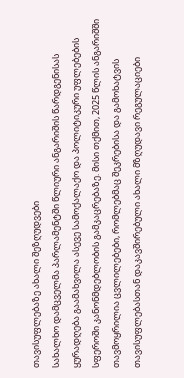თავისუფლებაზე ახალი შეზღუდვები
სახალხო დამცველმა პარლამენტში წლიური ანგარიშის წარდგენისას ყურადღება გაამახვილა ასევე სამოქალაქო და პოლიტიკური უფლებების სფეროში კანონმდებლობის გამკაცრებაზე. მისი თქმით, 2025 წლის ანგარიშში თავმოყრილია ცვლილებები, რომლებმაც შეკრებისა და გამოხატვის თავისუფლებასთან დაკავშირებული ახალი მზღუდავი რეგულაციები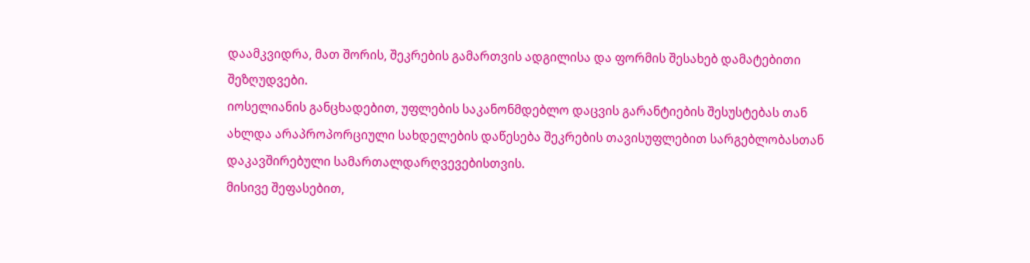დაამკვიდრა, მათ შორის, შეკრების გამართვის ადგილისა და ფორმის შესახებ დამატებითი შეზღუდვები.
იოსელიანის განცხადებით, უფლების საკანონმდებლო დაცვის გარანტიების შესუსტებას თან ახლდა არაპროპორციული სახდელების დაწესება შეკრების თავისუფლებით სარგებლობასთან დაკავშირებული სამართალდარღვევებისთვის.
მისივე შეფასებით,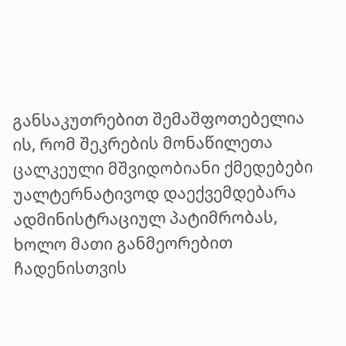განსაკუთრებით შემაშფოთებელია ის, რომ შეკრების მონაწილეთა ცალკეული მშვიდობიანი ქმედებები უალტერნატივოდ დაექვემდებარა ადმინისტრაციულ პატიმრობას, ხოლო მათი განმეორებით ჩადენისთვის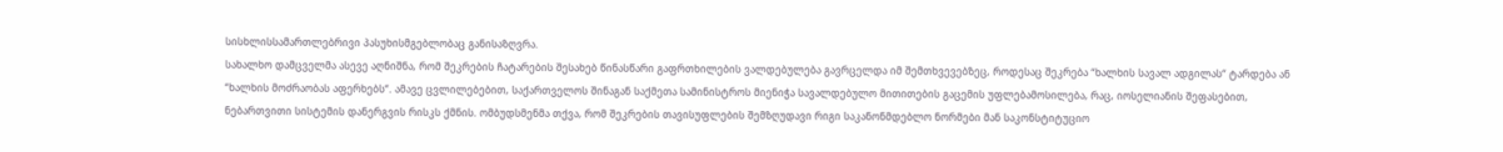სისხლისსამართლებრივი პასუხისმგებლობაც განისაზღვრა.
სახალხო დამცველმა ასევე აღნიშნა, რომ შეკრების ჩატარების შესახებ წინასწარი გაფრთხილების ვალდებულება გავრცელდა იმ შემთხვევებზეც, როდესაც შეკრება “ხალხის სავალ ადგილას“ ტარდება ან “ხალხის მოძრაობას აფერხებს“. ამავე ცვლილებებით, საქართველოს შინაგან საქმეთა სამინისტროს მიენიჭა სავალდებულო მითითების გაცემის უფლებამოსილება, რაც, იოსელიანის შეფასებით, ნებართვითი სისტემის დანერგვის რისკს ქმნის. ომბუდსმენმა თქვა, რომ შეკრების თავისუფლების შემზღუდავი რიგი საკანონმდებლო ნორმები მან საკონსტიტუციო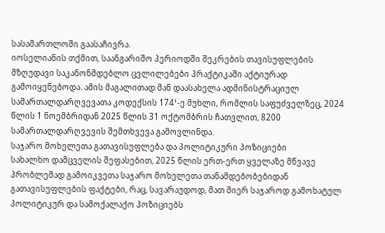სასამართლოში გაასაჩივრა.
იოსელიანის თქმით, საანგარიშო პერიოდში შეკრების თავისუფლების მზღუდავი საკანონმდებლო ცვლილებები პრაქტიკაში აქტიურად გამოიყენებოდა. ამის მაგალითად მან დაასახელა ადმინისტრაციულ სამართალდარღვევათა კოდექსის 174¹-ე მუხლი, რომლის საფუძველზეც, 2024 წლის 1 ნოემბრიდან 2025 წლის 31 ოქტომბრის ჩათვლით, 8200 სამართალდარღვევის შემთხვევა გამოვლინდა.
საჯარო მოხელეთა გათავისუფლება და პოლიტიკური პოზიციები
სახალხო დამცველის შეფასებით, 2025 წლის ერთ-ერთ ყველაზე მწვავე პრობლემად გამოიკვეთა საჯარო მოხელეთა თანამდებობებიდან გათავისუფლების ფაქტები, რაც, სავარაუდოდ, მათ მიერ საჯაროდ გამოხატულ პოლიტიკურ და სამოქალაქო პოზიციებს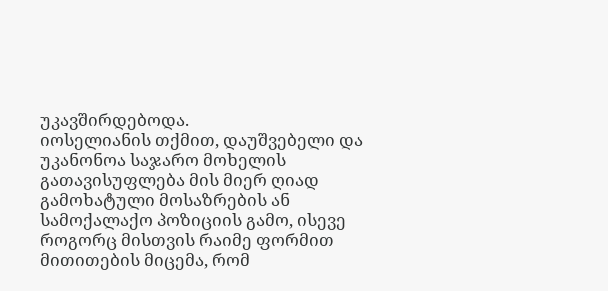უკავშირდებოდა.
იოსელიანის თქმით, დაუშვებელი და უკანონოა საჯარო მოხელის გათავისუფლება მის მიერ ღიად გამოხატული მოსაზრების ან სამოქალაქო პოზიციის გამო, ისევე როგორც მისთვის რაიმე ფორმით მითითების მიცემა, რომ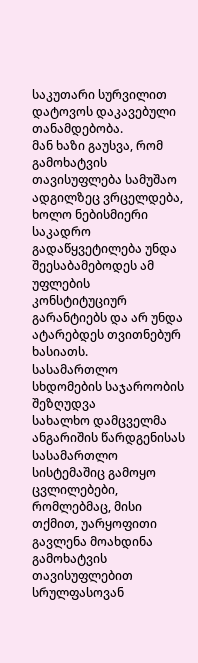საკუთარი სურვილით დატოვოს დაკავებული თანამდებობა.
მან ხაზი გაუსვა, რომ გამოხატვის თავისუფლება სამუშაო ადგილზეც ვრცელდება, ხოლო ნებისმიერი საკადრო გადაწყვეტილება უნდა შეესაბამებოდეს ამ უფლების კონსტიტუციურ გარანტიებს და არ უნდა ატარებდეს თვითნებურ ხასიათს.
სასამართლო სხდომების საჯაროობის შეზღუდვა
სახალხო დამცველმა ანგარიშის წარდგენისას სასამართლო სისტემაშიც გამოყო ცვლილებები, რომლებმაც, მისი თქმით, უარყოფითი გავლენა მოახდინა გამოხატვის თავისუფლებით სრულფასოვან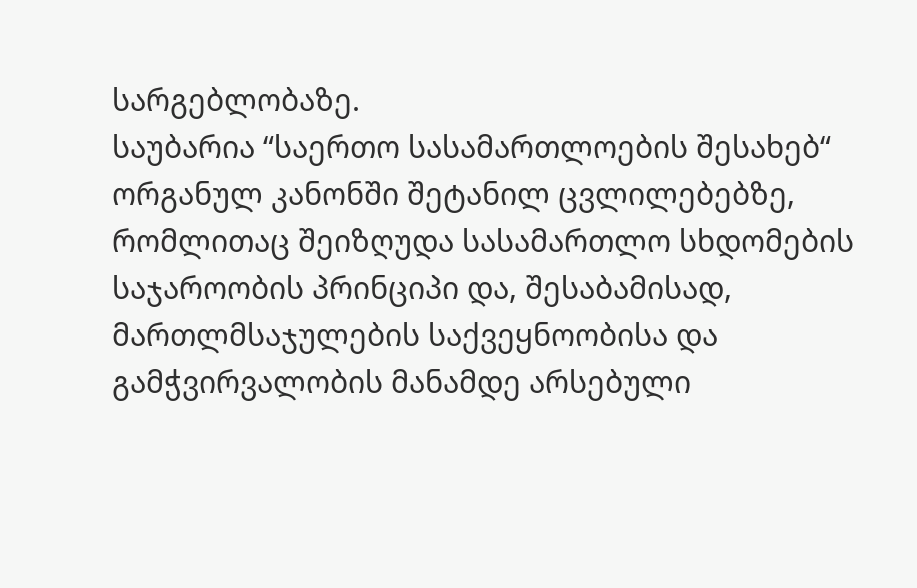სარგებლობაზე.
საუბარია “საერთო სასამართლოების შესახებ“ ორგანულ კანონში შეტანილ ცვლილებებზე, რომლითაც შეიზღუდა სასამართლო სხდომების საჯაროობის პრინციპი და, შესაბამისად, მართლმსაჯულების საქვეყნოობისა და გამჭვირვალობის მანამდე არსებული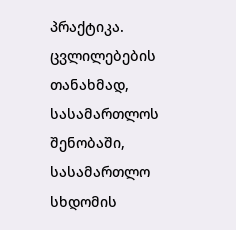პრაქტიკა.
ცვლილებების თანახმად, სასამართლოს შენობაში, სასამართლო სხდომის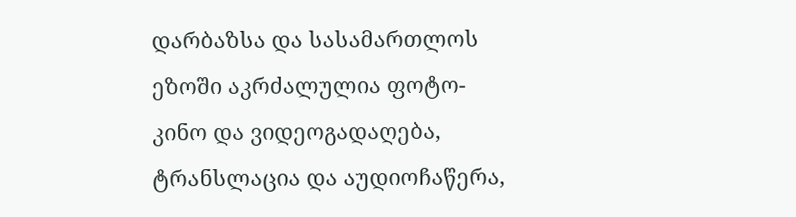დარბაზსა და სასამართლოს ეზოში აკრძალულია ფოტო-კინო და ვიდეოგადაღება, ტრანსლაცია და აუდიოჩაწერა,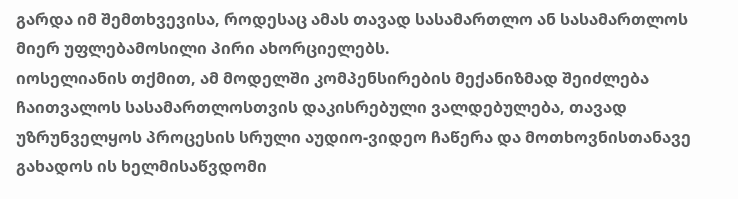გარდა იმ შემთხვევისა, როდესაც ამას თავად სასამართლო ან სასამართლოს მიერ უფლებამოსილი პირი ახორციელებს.
იოსელიანის თქმით, ამ მოდელში კომპენსირების მექანიზმად შეიძლება ჩაითვალოს სასამართლოსთვის დაკისრებული ვალდებულება, თავად უზრუნველყოს პროცესის სრული აუდიო-ვიდეო ჩაწერა და მოთხოვნისთანავე გახადოს ის ხელმისაწვდომი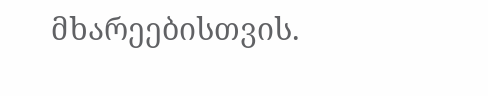მხარეებისთვის.